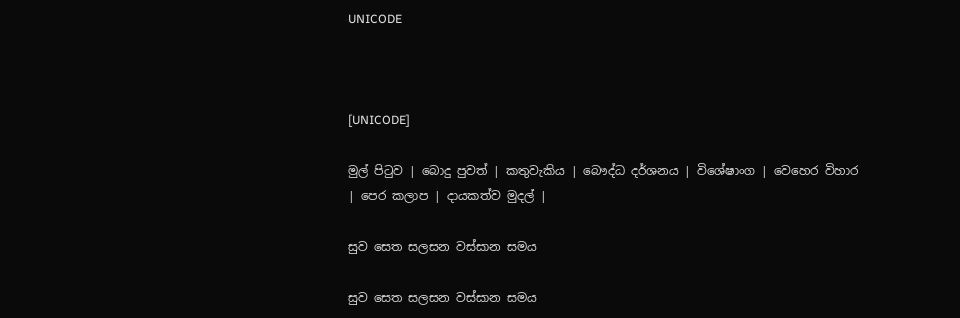UNICODE



[UNICODE]

මුල් පිටුව | බොදු පුවත් | කතුවැකිය | බෞද්ධ දර්ශනය | විශේෂාංග | වෙහෙර විහාර | පෙර කලාප | දායකත්ව මුදල් |

සුව සෙත සලසන වස්සාන සමය

සුව සෙත සලසන වස්සාන සමය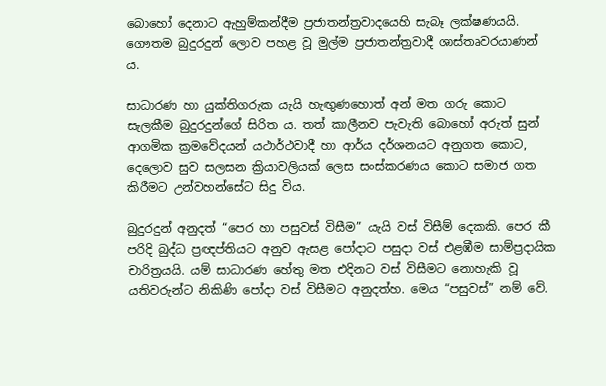බොහෝ දෙනාට ඇහුම්කන්දීම ප්‍රජාතන්ත්‍රවාදයෙහි සැබෑ ලක්ෂණයයි. ගෞතම බුදුරදුන් ලොව පහළ වූ මුල්ම ප්‍රජාතන්ත්‍රවාදී ශාස්තෘවරයාණන් ය.

සාධාරණ හා යුක්තිගරුක යැයි හැඟුණහොත් අන් මත ගරු කොට සැලකීම බුදුරදුන්ගේ සිරිත ය. තත් කාලීනව පැවැති බොහෝ අරුත් සුන් ආගමික ක්‍රමවේදයන් යථාර්ථවාදී හා ආර්ය දර්ශනයට අනුගත කොට, දෙලොව සුව සලසන ක්‍රියාවලියක් ලෙස සංස්කරණය කොට සමාජ ගත කිරීමට උන්වහන්සේට සිදු විය.

බුදුරදුන් අනුදත් “පෙර හා පසුවස් විසීම” යැයි වස් විසීම් දෙකකි. පෙර කී පරිදි බුද්ධ ප්‍රඥප්තියට අනුව ඇසළ පෝදාට පසුදා වස් එළඹීම සාම්ප්‍රදායික චාරිත්‍රයයි. යම් සාධාරණ හේතු මත එදිනට වස් විසීමට නොහැකි වූ යතිවරුන්ට නිකිණි පෝදා වස් විසීමට අනුදත්හ. මෙය “පසුවස්” නම් වේ.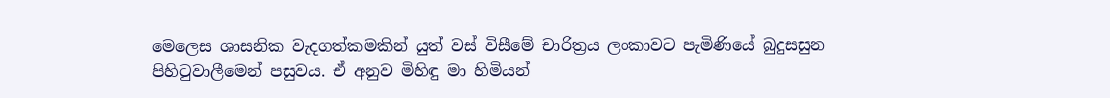මෙලෙස ශාසනික වැදගත්කමකින් යුත් වස් විසීමේ චාරිත්‍රය ලංකාවට පැමිණියේ බුදුසසුන පිහිටුවාලීමෙන් පසුවය. ඒ අනුව මිහිඳු මා හිමියන්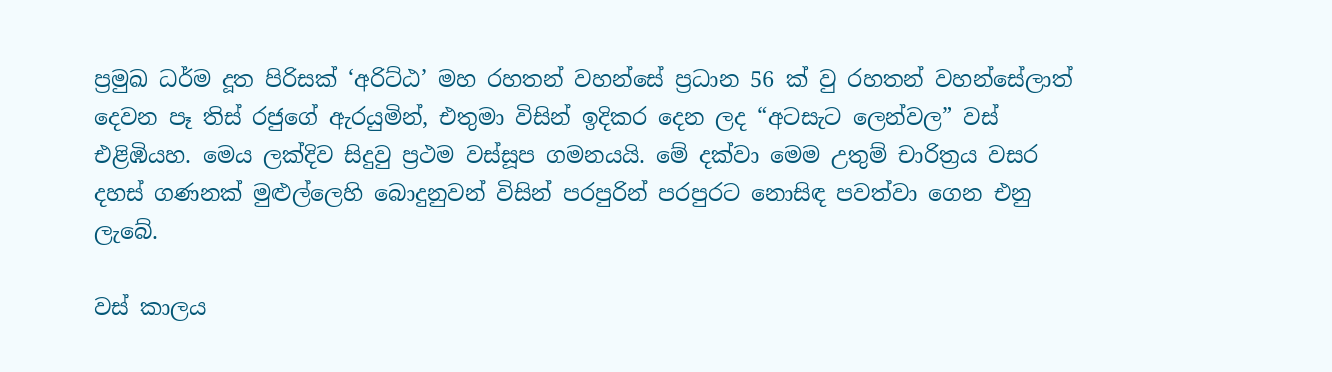ප්‍රමුඛ ධර්ම දූත පිරිසක් ‘අරිට්ඨ’ මහ රහතන් වහන්සේ ප්‍රධාන 56 ක් වු රහතන් වහන්සේලාත් දෙවන පෑ තිස් රජුගේ ඇරයුමින්, එතුමා විසින් ඉදිකර දෙන ලද “අටසැට ලෙන්වල” වස් එළිඹියහ. මෙය ලක්දිව සිදුවු ප්‍රථම වස්සූප ගමනයයි. මේ දක්වා මෙම උතුම් චාරිත්‍රය වසර දහස් ගණනක් මුළුල්ලෙහි බොදුනුවන් විසින් පරපුරින් පරපුරට නොසිඳ පවත්වා ගෙන එනු ලැබේ.

වස් කාලය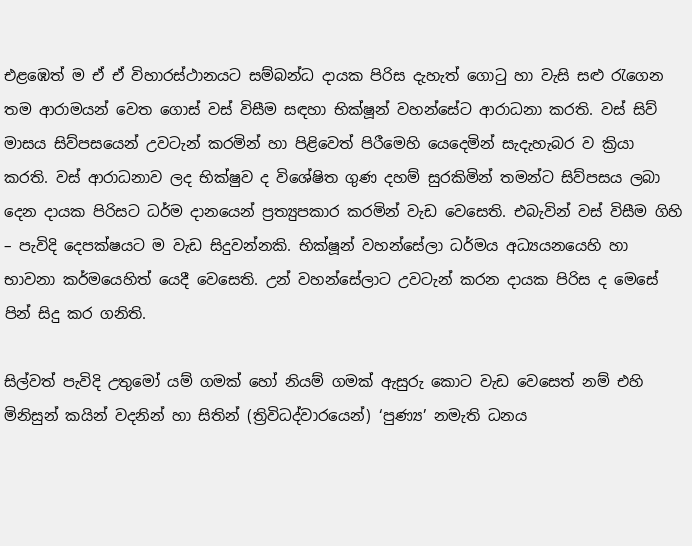එළඹෙත් ම ඒ ඒ විහාරස්ථානයට සම්බන්ධ දායක පිරිස දැහැත් ගොටු හා වැසි සළු රැගෙන තම ආරාමයන් වෙත ගොස් වස් විසීම සඳහා භික්ෂූන් වහන්සේට ආරාධනා කරති. වස් සිව් මාසය සිව්පසයෙන් උවටැන් කරමින් හා පිළිවෙත් පිරීමෙහි යෙදෙමින් සැදැහැබර ව ක්‍රියා කරති. වස් ආරාධනාව ලද භික්ෂුව ද විශේෂිත ගුණ දහම් සුරකිමින් තමන්ට සිව්පසය ලබා දෙන දායක පිරිසට ධර්ම දානයෙන් ප්‍රත්‍යුපකාර කරමින් වැඩ වෙසෙති. එබැවින් වස් විසීම ගිහි – පැවිදි දෙපක්ෂයට ම වැඩ සිදුවන්නකි. භික්ෂූන් වහන්සේලා ධර්මය අධ්‍යයනයෙහි හා භාවනා කර්මයෙහිත් යෙදී වෙසෙති. උන් වහන්සේලාට උවටැන් කරන දායක පිරිස ද මෙසේ පින් සිදු කර ගනිති.

සිල්වත් පැවිදි උතුමෝ යම් ගමක් හෝ නියම් ගමක් ඇසුරු කොට වැඩ වෙසෙත් නම් එහි මිනිසුන් කයින් වදනින් හා සිතින් (ත්‍රිවිධද්වාරයෙන්) ‘පුණ්‍ය’ නමැති ධනය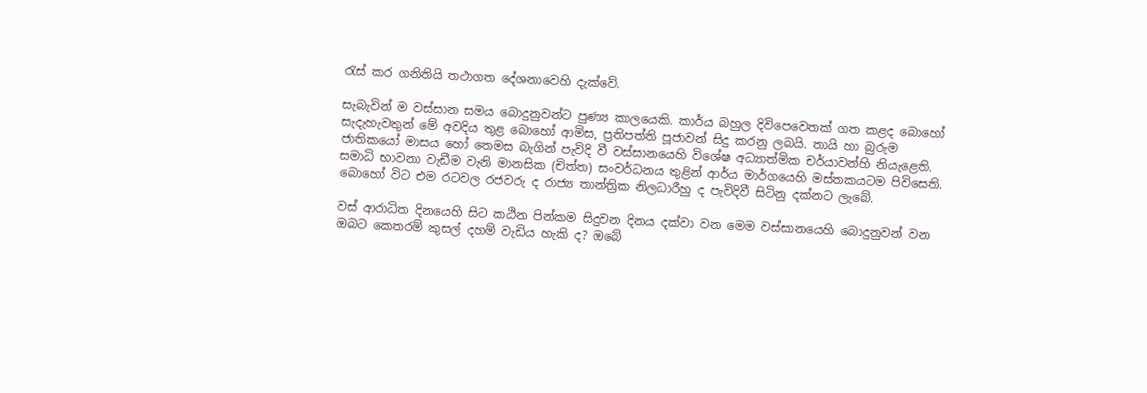රැස් කර ගනිතියි තථාගත දේශනාවෙහි දැක්වේ.

සැබැවින් ම වස්සාන සමය බොදුනුවන්ට පුණ්‍ය කාලයෙකි. කාර්ය බහුල දිවිපෙවෙතක් ගත කළද බොහෝ සැදැහැවතුන් මේ අවදිය තුළ බොහෝ ආමිස, ප්‍රතිපත්ති පූජාවන් සිදු කරනු ලබයි. තායි හා බුරුම ජාතිකයෝ මාසය හෝ තෙමස බැගින් පැවිදි වී වස්සානයෙහි විශේෂ අධ්‍යාත්මික චර්යාවන්හි නියැළෙති. සමාධි භාවනා වැඩීම වැනි මානසික (චිත්ත) සංවර්ධනය තුළින් ආර්ය මාර්ගයෙහි මස්තකයටම පිවිසෙති. බොහෝ විට එම රටවල රජවරු ද රාජ්‍ය තාන්ත්‍රික නිලධාරීහු ද පැවිදිවී සිටිනු දක්නට ලැබේ.

වස් ආරාධිත දිනයෙහි සිට කඨින පින්කම සිදුවන දිනය දක්වා වන මෙම වස්සානයෙහි බොදුනුවන් වන ඔබට කෙතරම් කුසල් දහම් වැඩිය හැකි ද? ඔබේ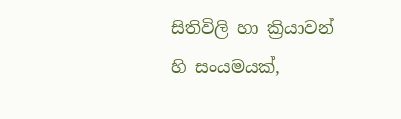සිතිවිලි හා ක්‍රියාවන් හි සංයමයක්,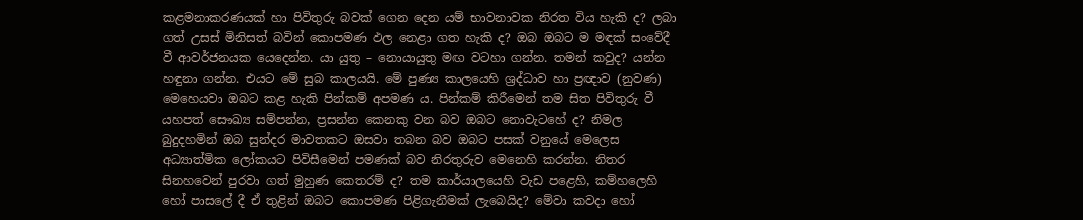කළමනාකරණයක් හා පිවිතුරු බවක් ගෙන දෙන යම් භාවනාවක නිරත විය හැකි ද? ලබා ගත් උසස් මිනිසත් බවින් කොපමණ ඵල නෙළා ගත හැකි ද? ඔබ ඔබට ම මඳක් සංවේදී වී ආවර්ජනයක යෙදෙන්න. යා යුතු – නොයායුතු මඟ වටහා ගන්න. තමන් කවුද? යන්න හඳුනා ගන්න. එයට මේ සුබ කාලයයි. මේ පුණ්‍ය කාලයෙහි ශ්‍රද්ධාව හා ප්‍රඥාව (නුවණ) මෙහෙයවා ඔබට කළ හැකි පින්කම් අපමණ ය. පින්කම් කිරීමෙන් තම සිත පිවිතුරු වී යහපත් සෞඛ්‍ය සම්පන්න, ප්‍රසන්න කෙනකු වන බව ඔබට නොවැටහේ ද? නිමල බුදුදහමින් ඔබ සුන්දර මාවතකට ඔසවා තබන බව ඔබට පසක් වනුයේ මෙලෙස අධ්‍යාත්මික ලෝකයට පිවිසීමෙන් පමණක් බව නිරතුරුව මෙනෙහි කරන්න. නිතර සිනහවෙන් පුරවා ගත් මුහුණ කෙතරම් ද? තම කාර්යාලයෙහි වැඩ පළෙහි, කම්හලෙහි හෝ පාසලේ දී ඒ තුළින් ඔබට කොපමණ පිළිගැනීමක් ලැබෙයිද? මේවා කවදා හෝ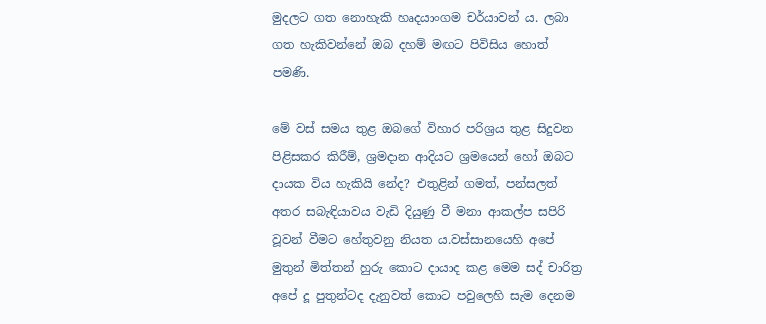මුදලට ගත නොහැකි හෘදයාංගම චර්යාවන් ය. ලබා ගත හැකිවන්නේ ඔබ දහම් මඟට පිවිසිය හොත් පමණි.

මේ වස් සමය තුළ ඔබගේ විහාර පරිශ්‍රය තුළ සිදුවන පිළිසකර කිරීම්, ශ්‍රමදාන ආදියට ශ්‍රමයෙන් හෝ ඔබට දායක විය හැකියි නේද? එතුළින් ගමත්, පන්සලත් අතර සබැඳියාවය වැඩි දියුණු වී මනා ආකල්ප සපිරි වූවන් වීමට හේතුවනු නියත ය.වස්සානයෙහි අපේ මුතුන් මිත්තන් හුරු කොට දායාද කළ මෙම සද් චාරිත්‍ර අපේ දූ පුතුන්ටද දැනුවත් කොට පවුලෙහි සැම දෙනම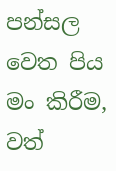පන්සල වෙත පිය මං කිරීම, වත්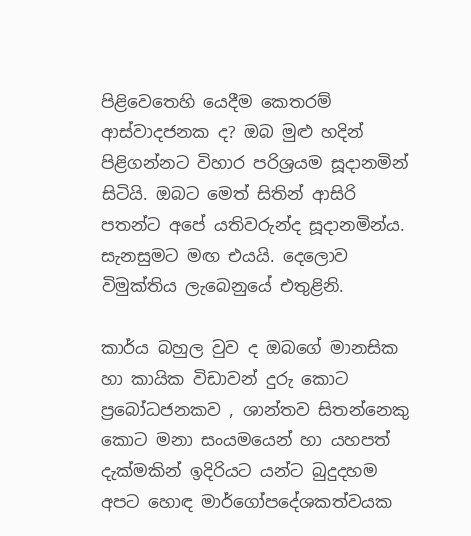පිළිවෙතෙහි යෙදීම කෙතරම් ආස්වාදජනක ද? ඔබ මුළු හදින් පිළිගන්නට විහාර පරිශ්‍රයම සූදානමින් සිටියි. ඔබට මෙත් සිතින් ආසිරි පතන්ට අපේ යතිවරුන්ද සූදානමින්ය. සැනසුමට මඟ එයයි. දෙලොව විමුක්තිය ලැබෙනුයේ එතුළිනි.

කාර්ය බහුල වුව ද ඔබගේ මානසික හා කායික විඩාවන් දුරු කොට ප්‍රබෝධජනකව , ශාන්තව සිතන්නෙකු කොට මනා සංයමයෙන් හා යහපත් දැක්මකින් ඉදිරියට යන්ට බුදුදහම අපට හොඳ මාර්ගෝපදේශකත්වයක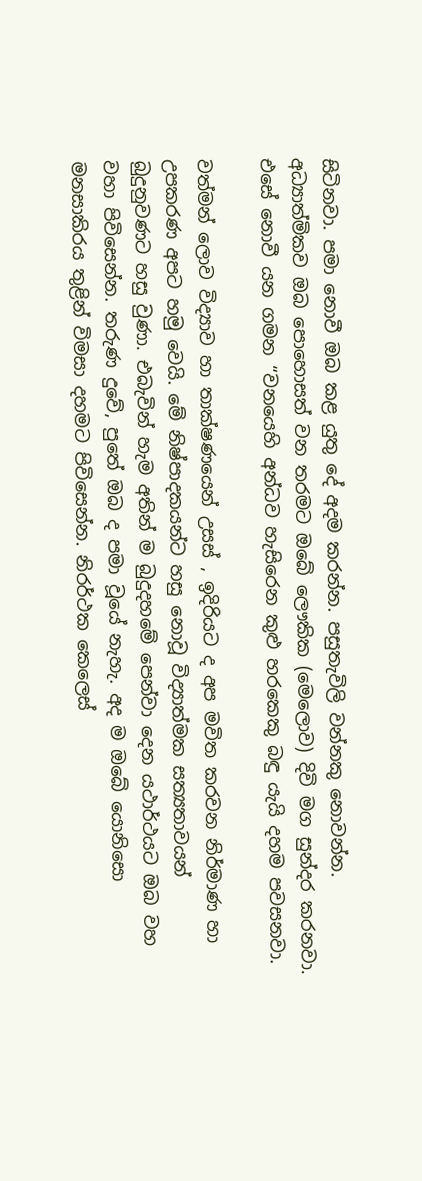සිටිනවා. පමා නොවී ඔබ කළ යුතු දේ අදම කරන්න. පසුතැවිලි වන්නකු නොවන්න. අධ්‍යාත්මිකව ඔබ පොහොසත් වන තරමට ඔබේ ලෞකික (මෙලොව) දිවි මග සුන්දර කරනවා. එසේ නොවී යන ගමන “වනයෙහි අන්ධව හැසිරෙන කුළු හරකෙකු බඳු යැයි දහම පවසනවා.

වත්මන් ලොව විද්‍යාව හා තාක්ෂණයෙන් උසස් , ඉදිරියට ද අප මවිත කරවන නිර්මාණ හා උපකරණ අපට හමු වෙයි. මේ නිෂ්පාදකයන්ට හසු නොවූ විද්‍යාත්මක සත්‍යතාවයන් බුදුනුවණට හසු වුණා. එබැවින් හැම අතින් ම බුදුදහමේ පෙන්වා දෙන යථාර්ථයට ඔබ වහ වහා පිවිසෙන්න. තරුණ දුවේ, පුතේ ඔබ ද පමා වූයේ නැහැ. අද ම ඔබේ යොනිසො මනසාකිරය තුළින් විමසා දහමට පිවිසෙන්න. නිරර්ථක කෙලෙස්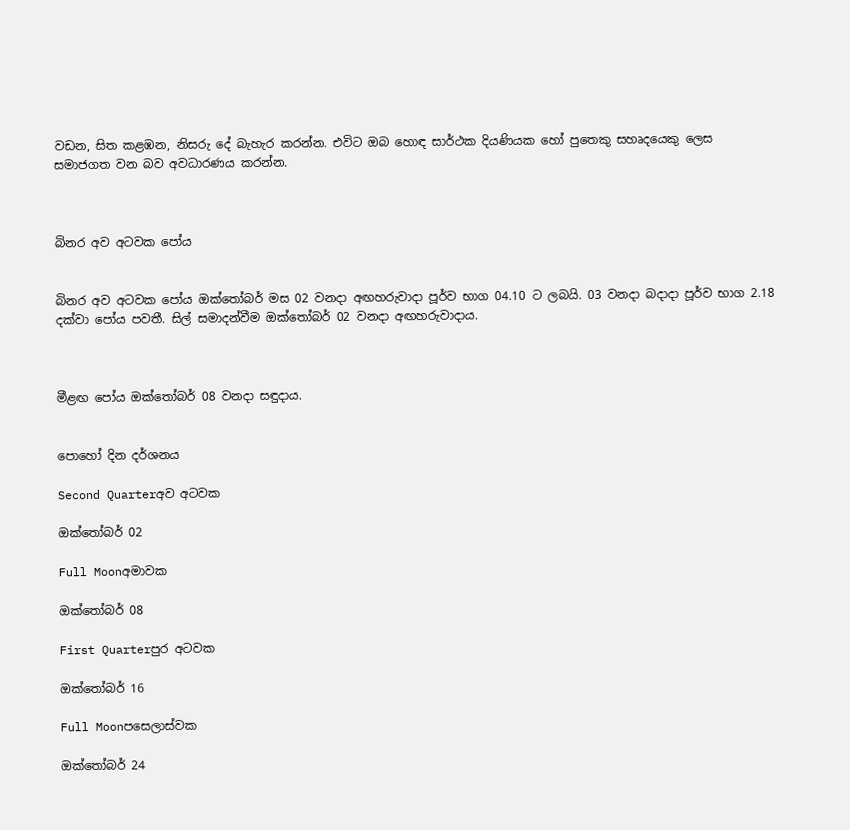වඩන, සිත කළඹන, නිසරු දේ බැහැර කරන්න. එවිට ඔබ හොඳ සාර්ථක දියණියක හෝ පුතෙකු සහෘදයෙකු ලෙස සමාජගත වන බව අවධාරණය කරන්න.



බිනර අව අටවක පෝය


බිනර අව අටවක පෝය ඔක්තෝබර් මස 02 වනදා අඟහරුවාදා පූර්ව භාග 04.10 ට ලබයි. 03 වනදා බදාදා පූර්ව භාග 2.18 දක්වා පෝය පවතී. සිල් සමාදන්වීම ඔක්තෝබර් 02 වනදා අඟහරුවාදාය.



මීළඟ පෝය ඔක්තෝබර් 08 වනදා සඳුදාය.


පොහෝ දින දර්ශනය

Second Quarterඅව අටවක

ඔක්තෝබර් 02

Full Moonඅමාවක

ඔක්තෝබර් 08

First Quarterපුර අටවක

ඔක්තෝබර් 16

Full Moonපසෙලාස්වක

ඔක්තෝබර් 24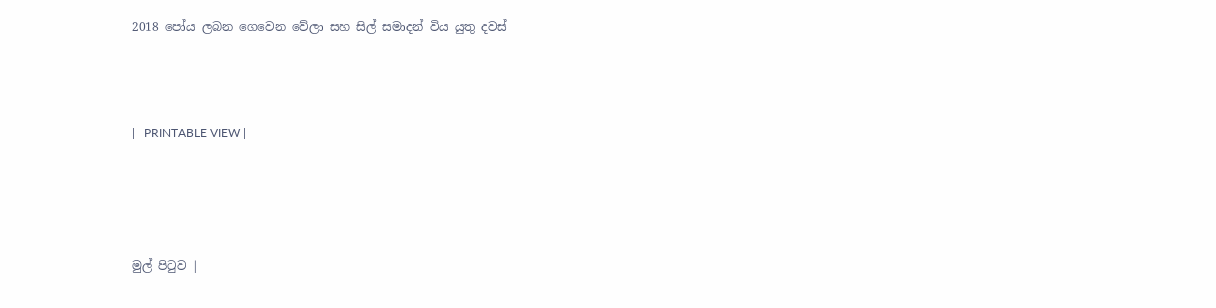2018 පෝය ලබන ගෙවෙන වේලා සහ සිල් සමාදන් විය යුතු දවස්



|   PRINTABLE VIEW |




මුල් පිටුව |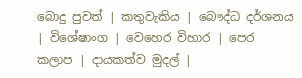බොදු පුවත් | කතුවැකිය | බෞද්ධ දර්ශනය | විශේෂාංග | වෙහෙර විහාර | පෙර කලාප | දායකත්ව මුදල් |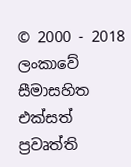© 2000 - 2018 ලංකාවේ සීමාසහිත එක්සත් ප්‍රවෘත්ති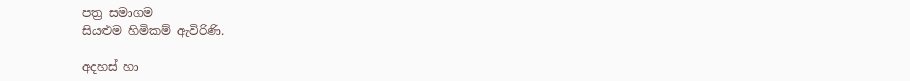පත්‍ර සමාගම
සියළුම හිමිකම් ඇවිරිණි.

අදහස් හා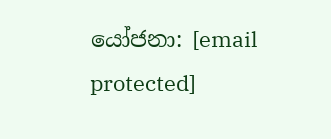යෝජනා: [email protected]